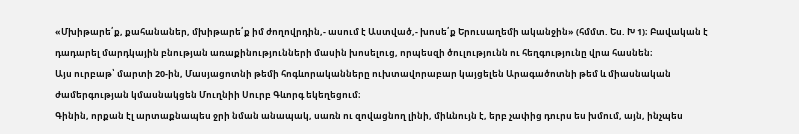«Մխիթարե՛ք, քահանաներ, մխիթարե՛ք իմ ժողովրդին,- ասում է Աստված,- խոսե՛ք Երուսաղեմի ականջին» (հմմտ. Ես. Խ 1)։ Բավական է դադարել մարդկային բնության առաքինությունների մասին խոսելուց, որպեսզի ծուլությունն ու հեղգությունը վրա հասնեն։
Այս ուրբաթ՝ մարտի 20-ին, Մասյացոտնի թեմի հոգևորականները ուխտավորաբար կայցելեն Արագածոտնի թեմ և միասնական ժամերգության կմասնակցեն Մուղնիի Սուրբ Գևորգ եկեղեցում։
Գինին, որքան էլ արտաքնապես ջրի նման անապակ, սառն ու զովացնող լինի, միևնույն է, երբ չափից դուրս ես խմում, այն, ինչպես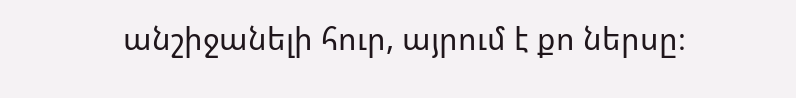անշիջանելի հուր, այրում է քո ներսը։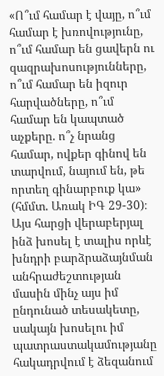«Ո՞ւմ համար է վայը, ո՞ւմ համար է խռովությունը, ո՞ւմ համար են ցավերն ու զազրախոսությունները, ո՞ւմ համար են իզուր հարվածները, ո՞ւմ համար են կապտած աչքերը. ո՞չ նրանց համար, ովքեր գինով են տարվում, նայում են, թե որտեղ գինարբուք կա» (հմմտ. Առակ ԻԳ 29-30)։
Այս հարցի վերաբերյալ ինձ խոսել է տալիս որևէ խնդրի բարձրաձայնման անհրաժեշտության մասին մինչ այս իմ ընդունած տեսակետը, սակայն խոսելու իմ պատրաստակամությանը հակադրվում է ձեզանում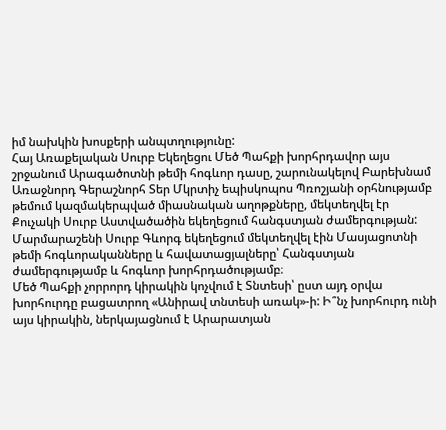իմ նախկին խոսքերի անպտղությունը:
Հայ Առաքելական Սուրբ Եկեղեցու Մեծ Պահքի խորհրդավոր այս շրջանում Արագածոտնի թեմի հոգևոր դասը, շարունակելով Բարեխնամ Առաջնորդ Գերաշնորհ Տեր Մկրտիչ եպիսկոպոս Պռոշյանի օրհնությամբ թեմում կազմակերպված միասնական աղոթքները, մեկտեղվել էր Քուչակի Սուրբ Աստվածածին եկեղեցում հանգստյան ժամերգության:
Մարմարաշենի Սուրբ Գևորգ եկեղեցում մեկտեղվել էին Մասյացոտնի թեմի հոգևորականները և հավատացյալները՝ Հանգստյան ժամերգությամբ և հոգևոր խորհրդածությամբ։
Մեծ Պահքի չորրորդ կիրակին կոչվում է Տնտեսի՝ ըստ այդ օրվա խորհուրդը բացատրող «Անիրավ տնտեսի առակ»-ի: Ի՞նչ խորհուրդ ունի այս կիրակին, ներկայացնում է Արարատյան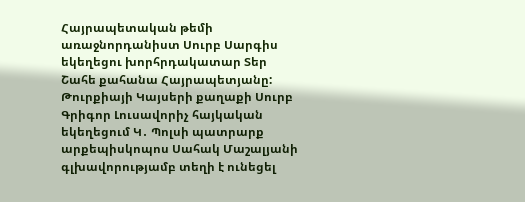Հայրապետական թեմի առաջնորդանիստ Սուրբ Սարգիս եկեղեցու խորհրդակատար Տեր Շահե քահանա Հայրապետյանը:
Թուրքիայի Կայսերի քաղաքի Սուրբ Գրիգոր Լուսավորիչ հայկական եկեղեցում Կ․ Պոլսի պատրարք արքեպիսկոպոս Սահակ Մաշալյանի գլխավորությամբ տեղի է ունեցել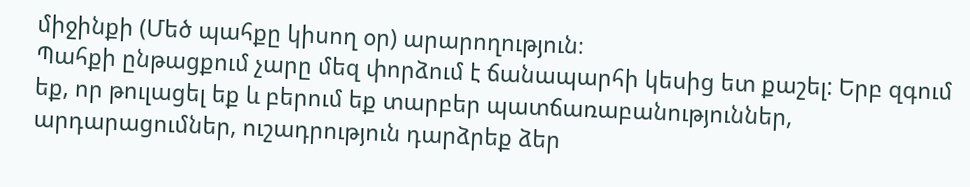միջինքի (Մեծ պահքը կիսող օր) արարողություն։
Պահքի ընթացքում չարը մեզ փորձում է ճանապարհի կեսից ետ քաշել: Երբ զգում եք, որ թուլացել եք և բերում եք տարբեր պատճառաբանություններ, արդարացումներ, ուշադրություն դարձրեք ձեր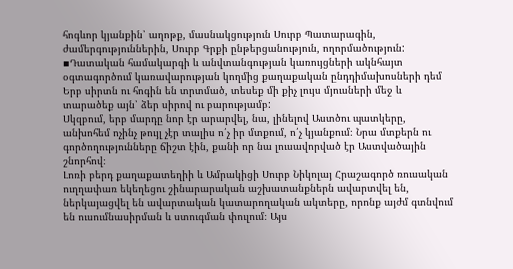հոգևոր կյանքին՝ աղոթք, մասնակցություն Սուրբ Պատարագին, ժամերգություններին, Սուրբ Գրքի ընթերցանություն, ողորմածություն:
▪Դատական համակարգի և անվտանգության կառույցների ակնհայտ օգտագործում կառավարության կողմից քաղաքական ընդդիմախոսների դեմ
Երբ սիրտն ու հոգին են տրտմած, տեսեք մի քիչ լույս մյուսների մեջ և տարածեք այն՝ ձեր սիրով ու բարությամբ:
Սկզբում, երբ մարդը նոր էր արարվել, նա, լինելով Աստծու պատկերը, անխոհեմ ոչինչ թույլ չէր տալիս ո՛չ իր մտքում, ո՛չ կյանքում։ Նրա մտքերն ու գործողությունները ճիշտ էին, քանի որ նա լուսավորված էր Աստվածային շնորհով։
Լոռի բերդ քաղաքատեղիի և Ամրակիցի Սուրբ Նիկոլայ Հրաշագործ ռուսական ուղղափառ եկեղեցու շինարարական աշխատանքներն ավարտվել են, ներկայացվել են ավարտական կատարողական ակտերը, որոնք այժմ գտնվում են ուսումնասիրման և ստուգման փուլում։ Այս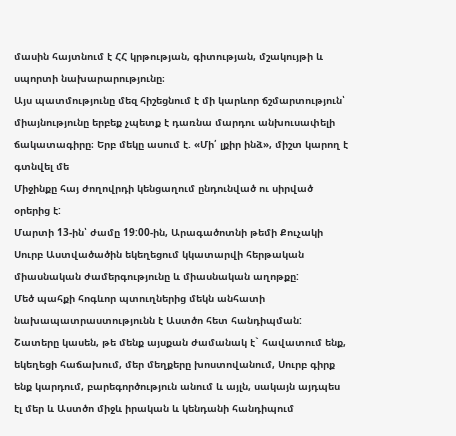մասին հայտնում է ՀՀ կրթության, գիտության, մշակույթի և սպորտի նախարարությունը։
Այս պատմությունը մեզ հիշեցնում է մի կարևոր ճշմարտություն՝ միայնությունը երբեք չպետք է դառնա մարդու անխուսափելի ճակատագիրը։ Երբ մեկը ասում է. «Մի՛ լքիր ինձ», միշտ կարող է գտնվել մե
Միջինքը հայ ժողովրդի կենցաղում ընդունված ու սիրված օրերից է:
Մարտի 13-ին՝ ժամը 19:00-ին, Արագածոտնի թեմի Քուչակի Սուրբ Աստվածածին եկեղեցում կկատարվի հերթական միասնական ժամերգությունը և միասնական աղոթքը:
Մեծ պահքի հոգևոր պտուղներից մեկն անհատի նախապատրաստությունն է Աստծո հետ հանդիպման: Շատերը կասեն, թե մենք այսքան ժամանակ է` հավատում ենք, եկեղեցի հաճախում, մեր մեղքերը խոստովանում, Սուրբ գիրք ենք կարդում, բարեգործություն անում և այլն, սակայն այդպես էլ մեր և Աստծո միջև իրական և կենդանի հանդիպում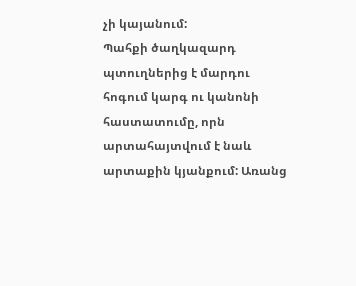չի կայանում:
Պահքի ծաղկազարդ պտուղներից է մարդու հոգում կարգ ու կանոնի հաստատումը, որն արտահայտվում է նաև արտաքին կյանքում: Առանց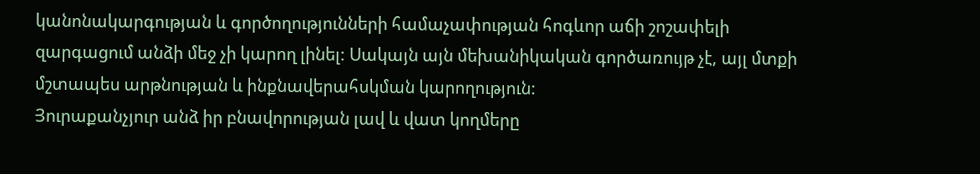կանոնակարգության և գործողությունների համաչափության հոգևոր աճի շոշափելի զարգացում անձի մեջ չի կարող լինել: Սակայն այն մեխանիկական գործառույթ չէ, այլ մտքի մշտապես արթնության և ինքնավերահսկման կարողություն:
Յուրաքանչյուր անձ իր բնավորության լավ և վատ կողմերը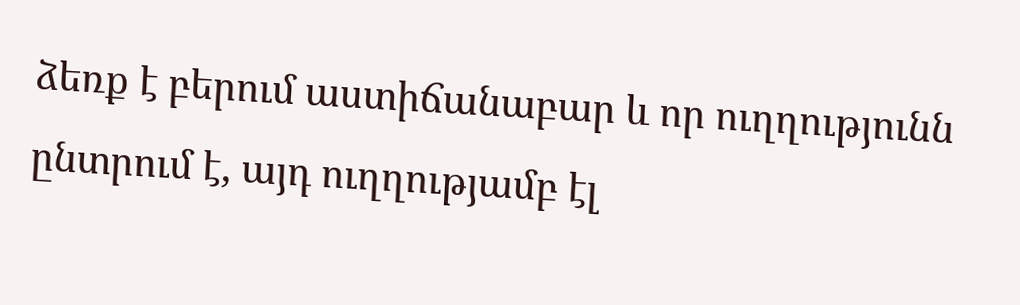ձեռք է բերում աստիճանաբար և որ ուղղությունն ընտրում է, այդ ուղղությամբ էլ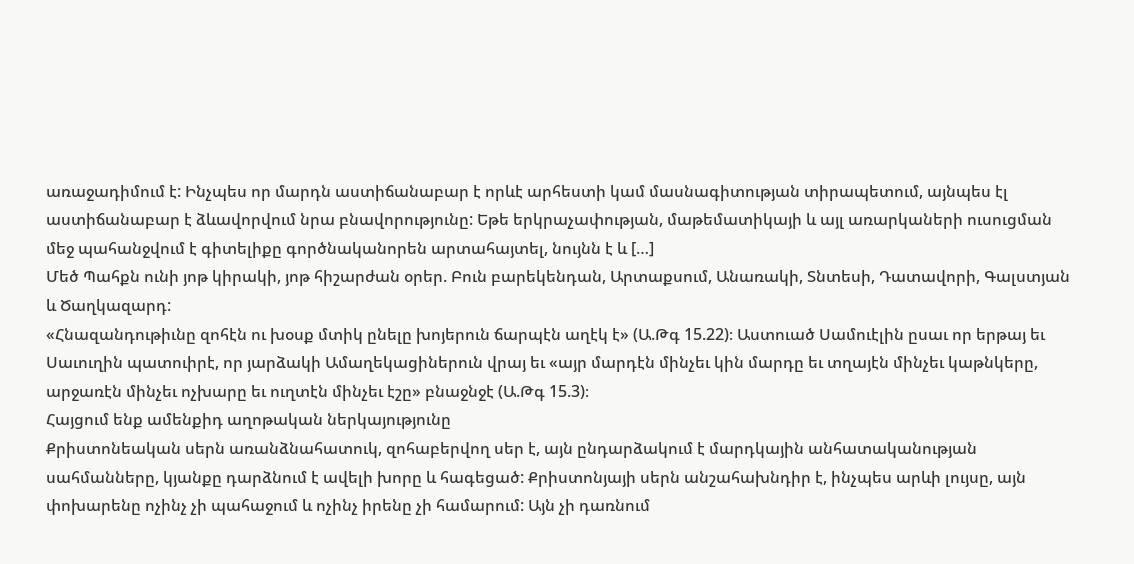առաջադիմում է: Ինչպես որ մարդն աստիճանաբար է որևէ արհեստի կամ մասնագիտության տիրապետում, այնպես էլ աստիճանաբար է ձևավորվում նրա բնավորությունը: Եթե երկրաչափության, մաթեմատիկայի և այլ առարկաների ուսուցման մեջ պահանջվում է գիտելիքը գործնականորեն արտահայտել, նույնն է և […]
Մեծ Պահքն ունի յոթ կիրակի, յոթ հիշարժան օրեր. Բուն բարեկենդան, Արտաքսում, Անառակի, Տնտեսի, Դատավորի, Գալստյան և Ծաղկազարդ:
«Հնազանդութիւնը զոհէն ու խօսք մտիկ ընելը խոյերուն ճարպէն աղէկ է» (Ա.Թգ 15.22)։ Աստուած Սամուէլին ըսաւ որ երթայ եւ Սաւուղին պատուիրէ, որ յարձակի Ամաղեկացիներուն վրայ եւ «այր մարդէն մինչեւ կին մարդը եւ տղայէն մինչեւ կաթնկերը, արջառէն մինչեւ ոչխարը եւ ուղտէն մինչեւ էշը» բնաջնջէ (Ա.Թգ 15.3)։
Հայցում ենք ամենքիդ աղոթական ներկայությունը
Քրիստոնեական սերն առանձնահատուկ, զոհաբերվող սեր է, այն ընդարձակում է մարդկային անհատականության սահմանները, կյանքը դարձնում է ավելի խորը և հագեցած: Քրիստոնյայի սերն անշահախնդիր է, ինչպես արևի լույսը, այն փոխարենը ոչինչ չի պահաջում և ոչինչ իրենը չի համարում: Այն չի դառնում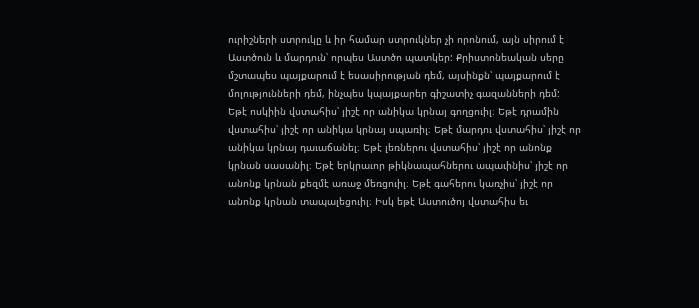ուրիշների ստրուկը և իր համար ստրուկներ չի որոնում, այն սիրում է Աստծուն և մարդուն՝ որպես Աստծո պատկեր: Քրիստոնեական սերը մշտապես պայքարում է եսասիրության դեմ, այսինքն՝ պայքարում է մոլությունների դեմ, ինչպես կպայքարեր գիշատիչ գազանների դեմ:
Եթէ ոսկիին վստահիս՝ յիշէ որ անիկա կրնայ գողցուիլ։ Եթէ դրամին վստահիս՝ յիշէ որ անիկա կրնայ սպառիլ։ Եթէ մարդու վստահիս՝ յիշէ որ անիկա կրնայ դաւաճանել։ Եթէ լեռներու վստահիս՝ յիշէ որ անոնք կրնան սասանիլ։ Եթէ երկրաւոր թիկնապահներու ապաւինիս՝ յիշէ որ անոնք կրնան քեզմէ առաջ մեռցուիլ։ Եթէ գահերու կառչիս՝ յիշէ որ անոնք կրնան տապալեցուիլ։ Իսկ եթէ Աստուծոյ վստահիս եւ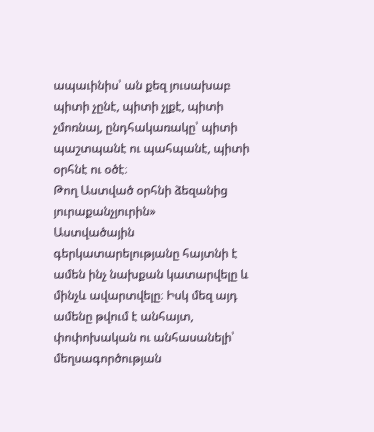ապաւինիս՝ ան քեզ յուսախաբ պիտի չընէ, պիտի չլքէ, պիտի չմոռնայ, ընդհակառակը՝ պիտի պաշտպանէ ու պահպանէ, պիտի օրհնէ ու օծէ։
Թող Աստված օրհնի ձեզանից յուրաքանչյուրին»
Աստվածային գերկատարելությանը հայտնի է ամեն ինչ նախքան կատարվելը և մինչև ավարտվելը։ Իսկ մեզ այդ ամենը թվում է անհայտ, փոփոխական ու անհասանելի՝ մեղսագործության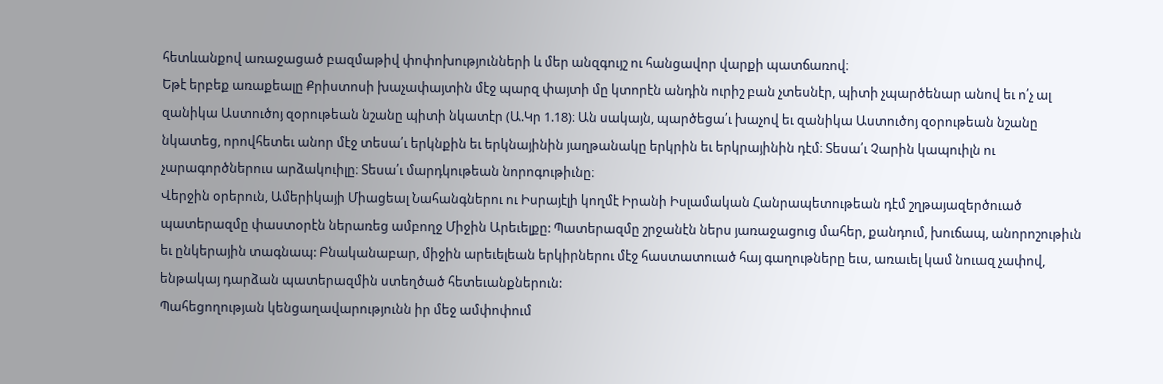հետևանքով առաջացած բազմաթիվ փոփոխությունների և մեր անզգույշ ու հանցավոր վարքի պատճառով։
Եթէ երբեք առաքեալը Քրիստոսի խաչափայտին մէջ պարզ փայտի մը կտորէն անդին ուրիշ բան չտեսնէր, պիտի չպարծենար անով եւ ո՛չ ալ զանիկա Աստուծոյ զօրութեան նշանը պիտի նկատէր (Ա.Կր 1.18)։ Ան սակայն, պարծեցա՛ւ խաչով եւ զանիկա Աստուծոյ զօրութեան նշանը նկատեց, որովհետեւ անոր մէջ տեսա՛ւ երկնքին եւ երկնայինին յաղթանակը երկրին եւ երկրայինին դէմ։ Տեսա՛ւ Չարին կապուիլն ու չարագործներուս արձակուիլը։ Տեսա՛ւ մարդկութեան նորոգութիւնը։
Վերջին օրերուն, Ամերիկայի Միացեալ Նահանգներու ու Իսրայէլի կողմէ Իրանի Իսլամական Հանրապետութեան դէմ շղթայազերծուած պատերազմը փաստօրէն ներառեց ամբողջ Միջին Արեւելքը: Պատերազմը շրջանէն ներս յառաջացուց մահեր, քանդում, խուճապ, անորոշութիւն եւ ընկերային տագնապ: Բնականաբար, միջին արեւելեան երկիրներու մէջ հաստատուած հայ գաղութները եւս, առաւել կամ նուազ չափով, ենթակայ դարձան պատերազմին ստեղծած հետեւանքներուն:
Պահեցողության կենցաղավարությունն իր մեջ ամփոփում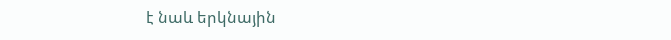է նաև երկնային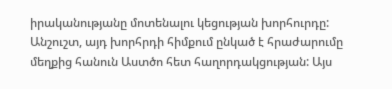իրականությանը մոտենալու կեցության խորհուրդը: Անշուշտ, այդ խորհրդի հիմքում ընկած է հրաժարումը մեղքից հանուն Աստծո հետ հաղորդակցության: Այս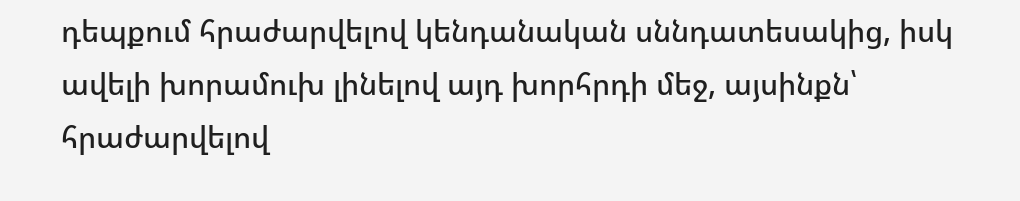դեպքում հրաժարվելով կենդանական սննդատեսակից, իսկ ավելի խորամուխ լինելով այդ խորհրդի մեջ, այսինքն՝ հրաժարվելով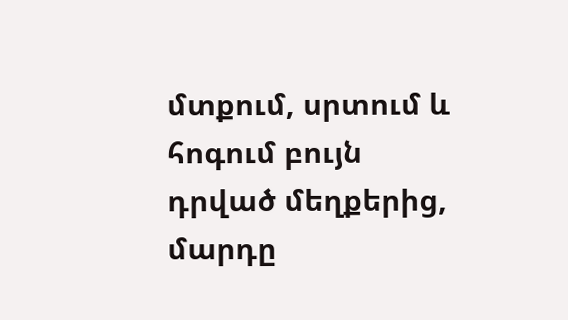մտքում, սրտում և հոգում բույն դրված մեղքերից, մարդը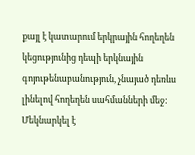քայլ է կատարում երկրային հողեղեն կեցությունից դեպի երկնային գոյութենաբանություն, չնայած դեռևս լինելով հողեղեն սահմանների մեջ:
Մեկնարկել է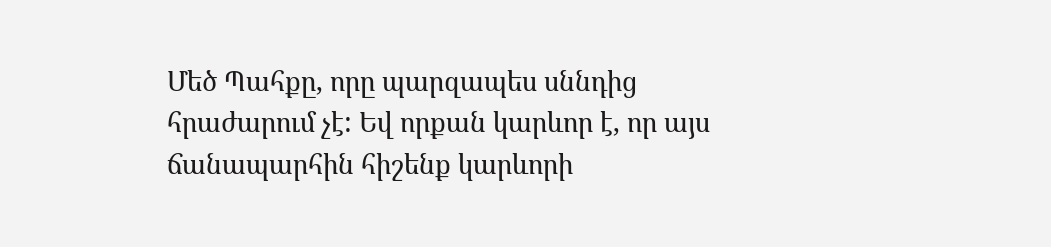Մեծ Պահքը, որը պարզապես սննդից հրաժարում չէ: Եվ որքան կարևոր է, որ այս ճանապարհին հիշենք կարևորի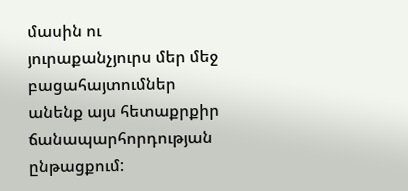մասին ու յուրաքանչյուրս մեր մեջ բացահայտումներ անենք այս հետաքրքիր ճանապարհորդության ընթացքում: